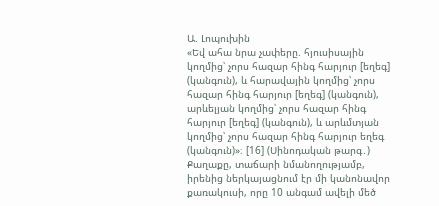Ա. Լոպուխին
«Եվ ահա նրա չափերը. հյուսիսային կողմից՝ չորս հազար հինգ հարյուր [եղեգ] (կանգուն), և հարավային կողմից՝ չորս հազար հինգ հարյուր [եղեգ] (կանգուն), արևելյան կողմից՝ չորս հազար հինգ հարյուր [եղեգ] (կանգուն), և արևմտյան կողմից՝ չորս հազար հինգ հարյուր եղեգ (կանգուն)»։ [16] (Սինոդական թարգ․)
Քաղաքը, տաճարի նմանողությամբ, իրենից ներկայացնում էր մի կանոնավոր քառակուսի, որը 10 անգամ ավելի մեծ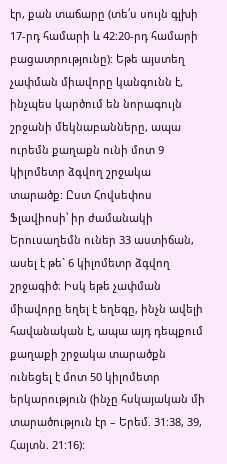էր, քան տաճարը (տե՛ս սույն գլխի 17-րդ համարի և 42:20-րդ համարի բացատրությունը): Եթե այստեղ չափման միավորը կանգունն է, ինչպես կարծում են նորագույն շրջանի մեկնաբանները, ապա ուրեմն քաղաքն ունի մոտ 9 կիլոմետր ձգվող շրջակա տարածք: Ըստ Հովսեփոս Ֆլավիոսի՝ իր ժամանակի Երուսաղեմն ուներ 33 աստիճան, ասել է թե` 6 կիլոմետր ձգվող շրջագիծ։ Իսկ եթե չափման միավորը եղել է եղեգը, ինչն ավելի հավանական է, ապա այդ դեպքում քաղաքի շրջակա տարածքն ունեցել է մոտ 50 կիլոմետր երկարություն (ինչը հսկայական մի տարածություն էր – Երեմ. 31:38, 39, Հայտն. 21:16):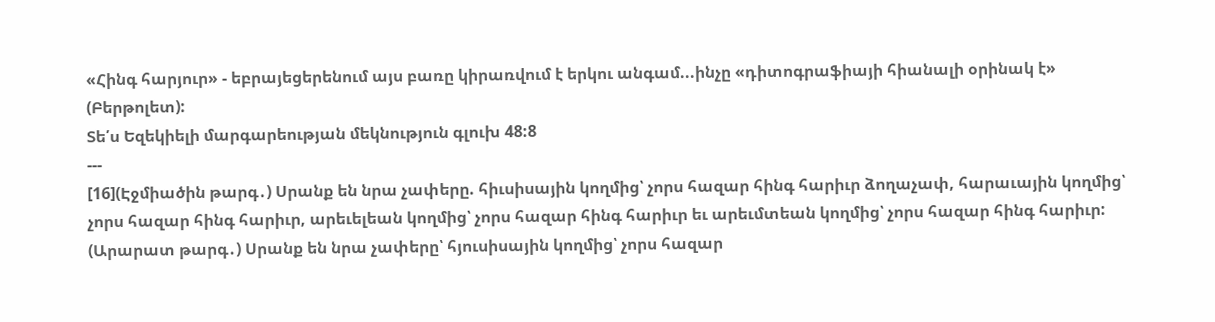«Հինգ հարյուր» - եբրայեցերենում այս բառը կիրառվում է երկու անգամ...ինչը «դիտոգրաֆիայի հիանալի օրինակ է» (Բերթոլետ):
Տե՛ս Եզեկիելի մարգարեության մեկնություն գլուխ 48:8
---
[16](Էջմիածին թարգ․) Սրանք են նրա չափերը. հիւսիսային կողմից՝ չորս հազար հինգ հարիւր ձողաչափ, հարաւային կողմից՝ չորս հազար հինգ հարիւր, արեւելեան կողմից՝ չորս հազար հինգ հարիւր եւ արեւմտեան կողմից՝ չորս հազար հինգ հարիւր:
(Արարատ թարգ․) Սրանք են նրա չափերը՝ հյուսիսային կողմից՝ չորս հազար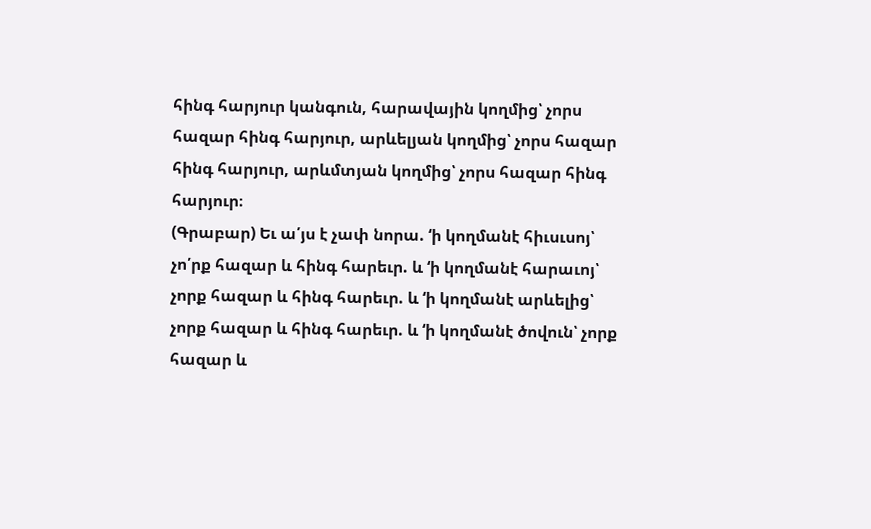հինգ հարյուր կանգուն, հարավային կողմից՝ չորս հազար հինգ հարյուր, արևելյան կողմից՝ չորս հազար հինգ հարյուր, արևմտյան կողմից՝ չորս հազար հինգ հարյուր։
(Գրաբար) Եւ ա՛յս է չափ նորա. ‘ի կողմանէ հիւսւսոյ՝ չո՛րք հազար և հինգ հարեւր. և ‘ի կողմանէ հարաւոյ՝ չորք հազար և հինգ հարեւր. և ‘ի կողմանէ արևելից՝ չորք հազար և հինգ հարեւր. և ‘ի կողմանէ ծովուն՝ չորք հազար և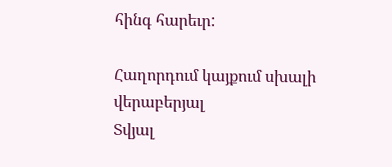հինգ հարեւր:

Հաղորդում կայքում սխալի վերաբերյալ
Տվյալ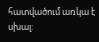հատվածում առկա է սխալ: